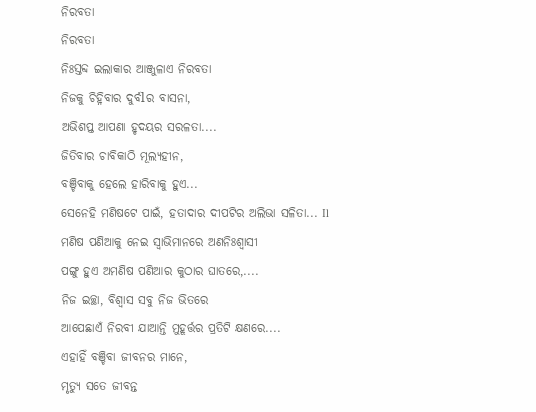ନିରବତା
ନିରବତା
ନିଃସ୍ତବ୍ଦ ଇଲାକାର ଆଞ୍ଜୁଳାଏ ନିରବତା
ନିଜକୁ ଚିହ୍ନିବାର ଦୁର୍ବlର ବାସନା,
ଅଭିଶପ୍ତ ଆପଣା ହୃଦୟର ସରଳତା....
ଜିତିବାର ଚାବିକାଠି ମୂଲ୍ୟହୀନ,
ବଞ୍ଚିବାକୁ ହେଲେ ହାରିବାକୁ ହୁଏ...
ସେନେହି ମଣିଷଟେ ପାଇଁ, ହତାଦାର ଦୀପଟିର ଅଲିଭା ସଳିତା... Il
ମଣିଷ ପଣିଆକୁ ନେଇ ସ୍ୱାଭିମାନରେ ଅଣନିଃଶ୍ୱାସୀ
ପଙ୍ଗୁ ହୁଏ ଅମଣିଷ ପଣିଆର କୁଠାର ଘାତରେ,....
ନିଜ ଇଚ୍ଛା, ବିଶ୍ୱାସ ସବୁ ନିଜ ଭିତରେ
ଆପେଛାଏଁ ନିରବୀ ଯାଆନ୍ତି ମୁହୂର୍ତ୍ତର ପ୍ରତିଟି କ୍ଷଣରେ....
ଏହାହିଁ ବଞ୍ଚିବା ଜୀବନର ମାନେ,
ମୃତ୍ୟୁ ସତେ ଜୀବନ୍ତ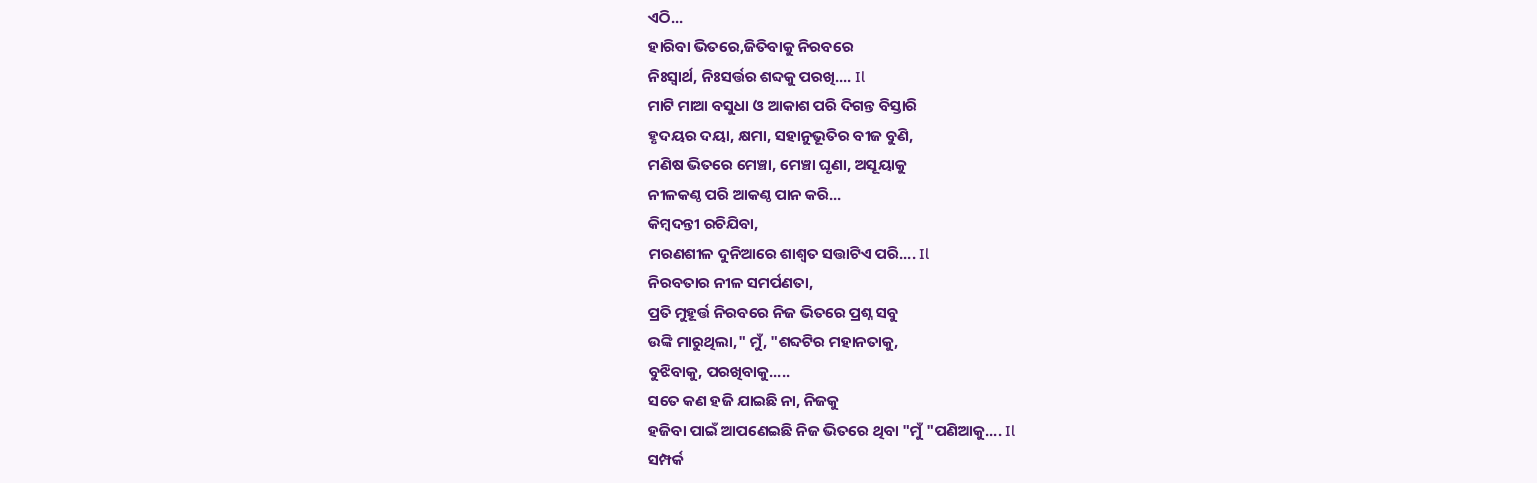ଏଠି...
ହାରିବା ଭିତରେ,ଜିତିବାକୁ ନିରବରେ
ନିଃସ୍ଵାର୍ଥ, ନିଃସର୍ତ୍ତର ଶବ୍ଦକୁ ପରଖି.... Il
ମାଟି ମାଆ ବସୁଧା ଓ ଆକାଶ ପରି ଦିଗନ୍ତ ବିସ୍ତାରି
ହୃଦୟର ଦୟା, କ୍ଷମା, ସହାନୁଭୂତିର ବୀଜ ବୁଣି,
ମଣିଷ ଭିତରେ ମେଞ୍ଚା, ମେଞ୍ଚା ଘୃଣା, ଅସୂୟାକୁ
ନୀଳକଣ୍ଠ ପରି ଆକଣ୍ଠ ପାନ କରି...
କିମ୍ବଦନ୍ତୀ ରଚିଯିବା,
ମରଣଶୀଳ ଦୁନିଆରେ ଶାଶ୍ୱତ ସତ୍ତାଟିଏ ପରି.... Il
ନିରବତାର ନୀଳ ସମର୍ପଣତା,
ପ୍ରତି ମୁହୂର୍ତ୍ତ ନିରବରେ ନିଜ ଭିତରେ ପ୍ରଶ୍ନ ସବୁ
ଉଙ୍କି ମାରୁଥିଲା," ମୁଁ, "ଶବ୍ଦଟିର ମହାନତାକୁ,
ବୁଝିବାକୁ, ପରଖିବାକୁ.....
ସତେ କଣ ହଜି ଯାଇଛି ନା, ନିଜକୁ
ହଜିବା ପାଇଁ ଆପଣେଇଛି ନିଜ ଭିତରେ ଥିବା "ମୁଁ "ପଣିଆକୁ.... Il
ସମ୍ପର୍କ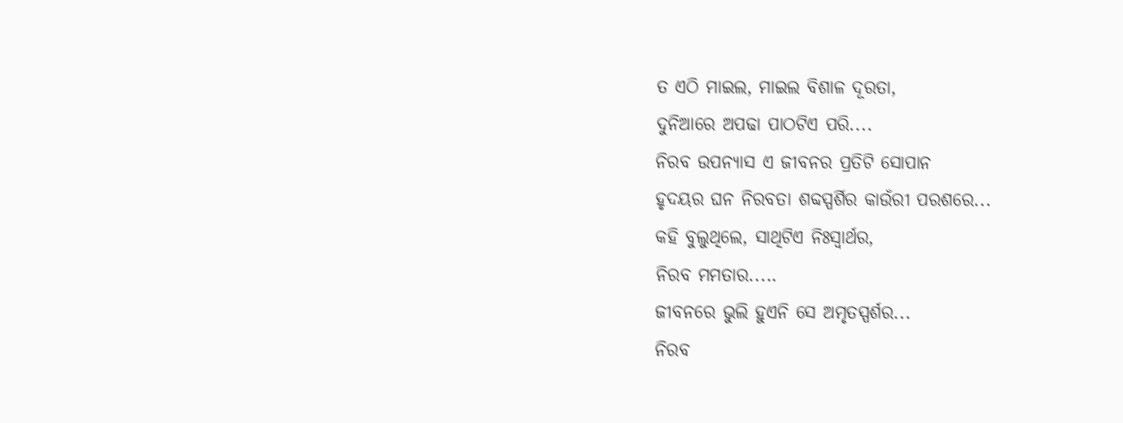ତ ଏଠି ମାଇଲ, ମାଇଲ ବିଶାଳ ଦୂରତା,
ଦୁନିଆରେ ଅପଢା ପାଠଟିଏ ପରି....
ନିରବ ଉପନ୍ୟାସ ଏ ଜୀବନର ପ୍ରତିଟି ସୋପାନ
ହୃଦୟର ଘନ ନିରବତା ଶବ୍ଦସ୍ପର୍ଶିର କାଉଁରୀ ପରଶରେ...
କହି ବୁଲୁଥିଲେ, ସାଥିଟିଏ ନିଃସ୍ଵାର୍ଥର,
ନିରବ ମମତାର.....
ଜୀବନରେ ଭୁଲି ହୁଏନି ସେ ଅମୃତସ୍ପର୍ଶର...
ନିରବ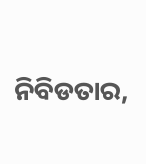ନିବିଡତାର,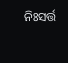ନିଃସର୍ତ୍ତ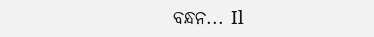ବନ୍ଧନ... Il